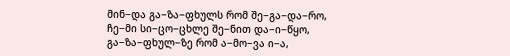მინ−და გა−ზა−ფხულს რომ შე−გა−და−რო,
ჩე−მი სი−ცო−ცხლე შე−ნით და−ი−წყო,
გა−ზა−ფხულ−ზე რომ ა−მო−ვა ი−ა,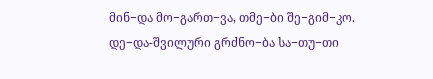მინ−და მო−გართ−ვა, თმე−ბი შე−გიმ−კო.
დე−და-შვილური გრძნო−ბა სა−თუ−თი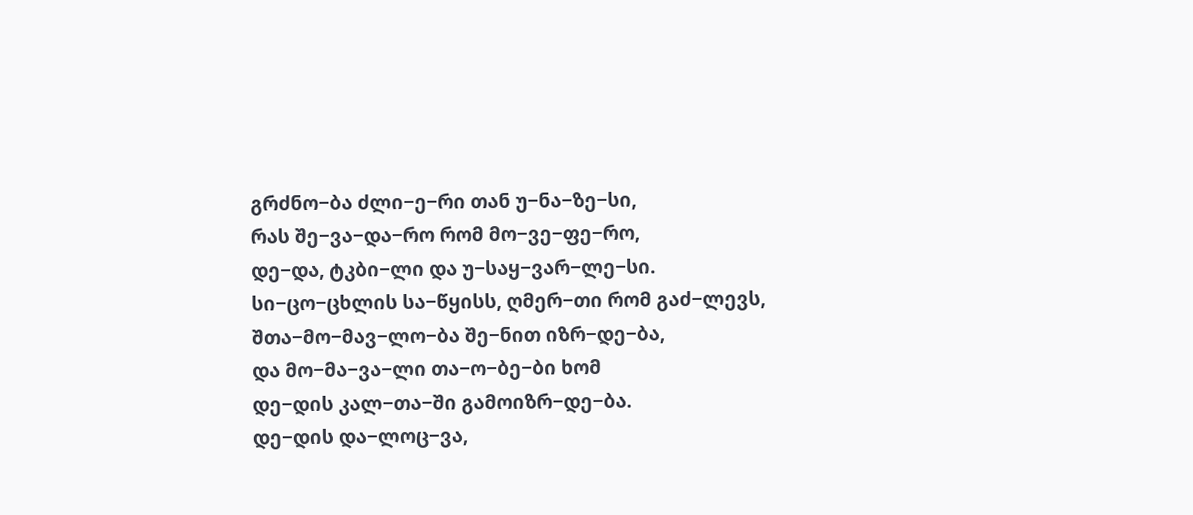გრძნო−ბა ძლი−ე−რი თან უ−ნა−ზე−სი,
რას შე−ვა−და−რო რომ მო−ვე−ფე−რო,
დე−და, ტკბი−ლი და უ−საყ−ვარ−ლე−სი.
სი−ცო−ცხლის სა−წყისს, ღმერ−თი რომ გაძ−ლევს,
შთა−მო−მავ−ლო−ბა შე−ნით იზრ−დე−ბა,
და მო−მა−ვა−ლი თა−ო−ბე−ბი ხომ
დე−დის კალ−თა−ში გამოიზრ−დე−ბა.
დე−დის და−ლოც−ვა,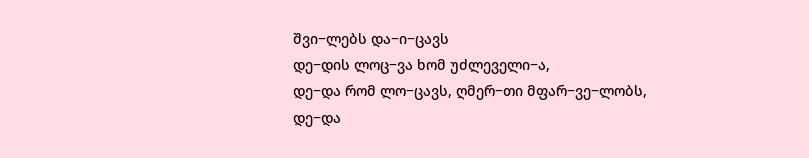შვი−ლებს და−ი−ცავს
დე−დის ლოც−ვა ხომ უძლეველი−ა,
დე−და რომ ლო−ცავს, ღმერ−თი მფარ−ვე−ლობს,
დე−და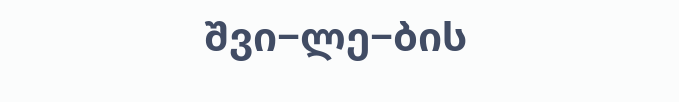შვი−ლე−ბის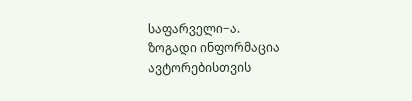საფარველი−ა.
ზოგადი ინფორმაცია
ავტორებისთვის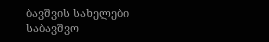ბავშვის სახელები
საბავშვო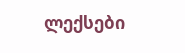ლექსები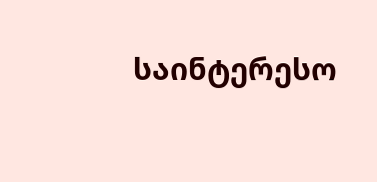საინტერესო